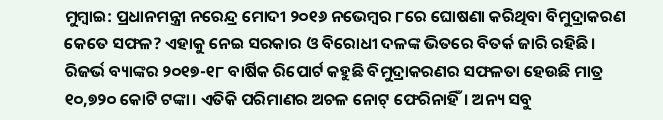ମୁମ୍ବାଇ: ପ୍ରଧାନମନ୍ତ୍ରୀ ନରେନ୍ଦ୍ର ମୋଦୀ ୨୦୧୬ ନଭେମ୍ବର ୮ରେ ଘୋଷଣା କରିଥିବା ବିମୁଦ୍ରାକରଣ କେତେ ସଫଳ? ଏହାକୁ ନେଇ ସରକାର ଓ ବିରୋଧୀ ଦଳଙ୍କ ଭିତରେ ବିତର୍କ ଜାରି ରହିଛି। ରିଜର୍ଭ ବ୍ୟାଙ୍କର ୨୦୧୭-୧୮ ବାର୍ଷିକ ରିପୋର୍ଟ କହୁଛି ବିମୁଦ୍ରାକରଣର ସଫଳତା ହେଉଛି ମାତ୍ର ୧୦,୭୨୦ କୋଟି ଟଙ୍କା। ଏତିକି ପରିମାଣର ଅଚଳ ନୋଟ୍ ଫେରିନାହିଁ। ଅନ୍ୟ ସବୁ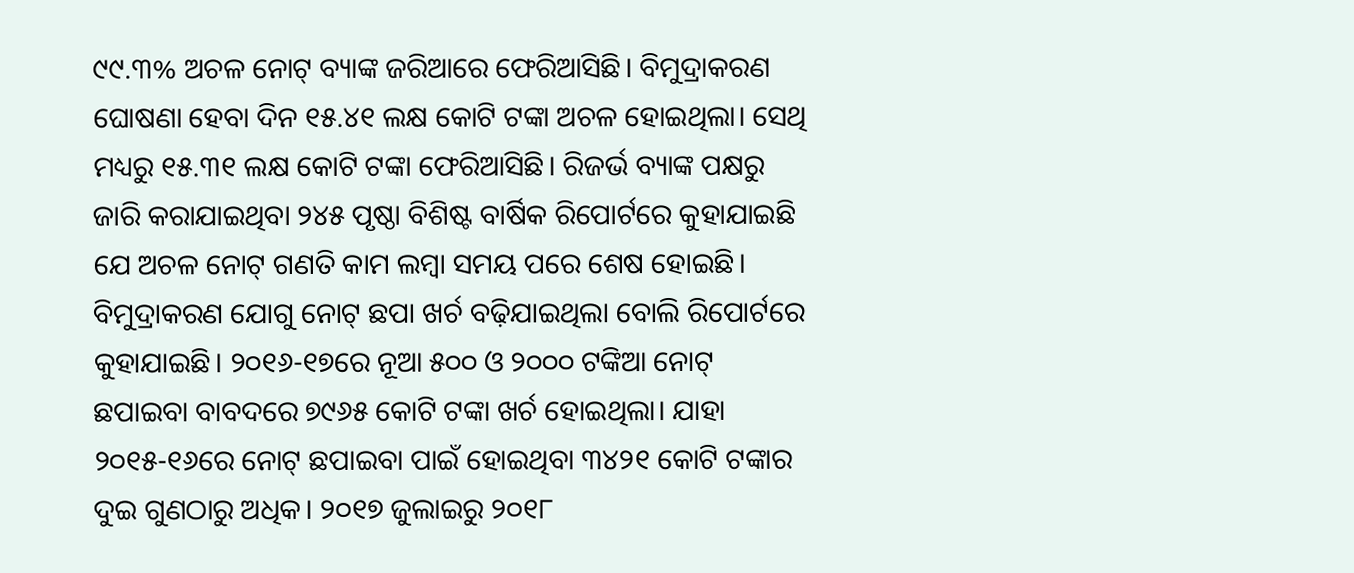୯୯.୩% ଅଚଳ ନୋଟ୍ ବ୍ୟାଙ୍କ ଜରିଆରେ ଫେରିଆସିଛି। ବିମୁଦ୍ରାକରଣ ଘୋଷଣା ହେବା ଦିନ ୧୫.୪୧ ଲକ୍ଷ କୋଟି ଟଙ୍କା ଅଚଳ ହୋଇଥିଲା। ସେଥି ମଧ୍ୟରୁ ୧୫.୩୧ ଲକ୍ଷ କୋଟି ଟଙ୍କା ଫେରିଆସିଛି। ରିଜର୍ଭ ବ୍ୟାଙ୍କ ପକ୍ଷରୁ ଜାରି କରାଯାଇଥିବା ୨୪୫ ପୃଷ୍ଠା ବିଶିଷ୍ଟ ବାର୍ଷିକ ରିପୋର୍ଟରେ କୁହାଯାଇଛି ଯେ ଅଚଳ ନୋଟ୍ ଗଣତି କାମ ଲମ୍ବା ସମୟ ପରେ ଶେଷ ହୋଇଛି। ବିମୁଦ୍ରାକରଣ ଯୋଗୁ ନୋଟ୍ ଛପା ଖର୍ଚ ବଢ଼ିଯାଇଥିଲା ବୋଲି ରିପୋର୍ଟରେ କୁହାଯାଇଛି। ୨୦୧୬-୧୭ରେ ନୂଆ ୫୦୦ ଓ ୨୦୦୦ ଟଙ୍କିଆ ନୋଟ୍ ଛପାଇବା ବାବଦରେ ୭୯୬୫ କୋଟି ଟଙ୍କା ଖର୍ଚ ହୋଇଥିଲା। ଯାହା ୨୦୧୫-୧୬ରେ ନୋଟ୍ ଛପାଇବା ପାଇଁ ହୋଇଥିବା ୩୪୨୧ କୋଟି ଟଙ୍କାର ଦୁଇ ଗୁଣଠାରୁ ଅଧିକ। ୨୦୧୭ ଜୁଲାଇରୁ ୨୦୧୮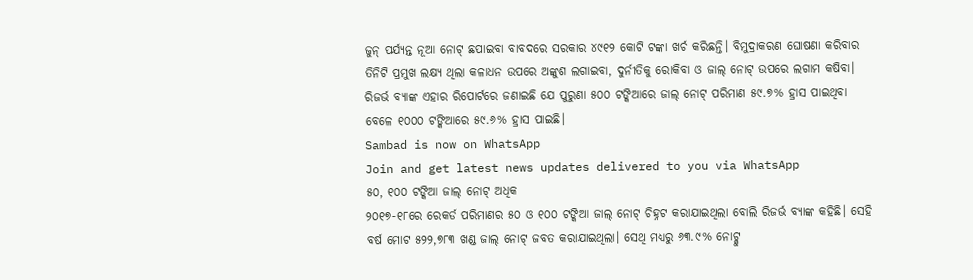ଜୁନ୍ ପର୍ଯ୍ୟନ୍ତ ନୂଆ ନୋଟ୍ ଛପାଇବା ବାବଦରେ ସରକାର ୪୯୧୨ କୋଟି ଟଙ୍କା ଖର୍ଚ କରିଛନ୍ତି। ବିମୁଦ୍ରାକରଣ ଘୋଷଣା କରିବାର ତିନିଟି ପ୍ରମୁଖ ଲକ୍ଷ୍ୟ ଥିଲା କଳାଧନ ଉପରେ ଅଙ୍କୁଶ ଲଗାଇବା, ଦୁର୍ନୀତିକୁ ରୋକିବା ଓ ଜାଲ୍ ନୋଟ୍ ଉପରେ ଲଗାମ କଷିବା। ରିଜର୍ଭ ବ୍ୟାଙ୍କ ଏହାର ରିପୋର୍ଟରେ ଜଣାଇଛି ଯେ ପୁରୁଣା ୫୦୦ ଟଙ୍କିଆରେ ଜାଲ୍ ନୋଟ୍ ପରିମାଣ ୫୯.୭% ହ୍ରାସ ପାଇଥିବା ବେଳେ ୧୦୦୦ ଟଙ୍କିଆରେ ୫୯.୬% ହ୍ରାସ ପାଇଛି।
Sambad is now on WhatsApp
Join and get latest news updates delivered to you via WhatsApp
୫୦, ୧୦୦ ଟଙ୍କିଆ ଜାଲ୍ ନୋଟ୍ ଅଧିକ
୨୦୧୭-୧୮ରେ ରେକର୍ଡ ପରିମାଣର ୫୦ ଓ ୧୦୦ ଟଙ୍କିଆ ଜାଲ୍ ନୋଟ୍ ଚିହ୍ନଟ କରାଯାଇଥିଲା ବୋଲି ରିଜର୍ଭ ବ୍ୟାଙ୍କ କହିଛି। ସେହି ବର୍ଷ ମୋଟ ୫୨୨,୭୮୩ ଖଣ୍ଡ ଜାଲ୍ ନୋଟ୍ ଜବତ କରାଯାଇଥିଲା। ସେଥି ମଧ୍ୟରୁ ୬୩.୯% ନୋଟ୍କୁ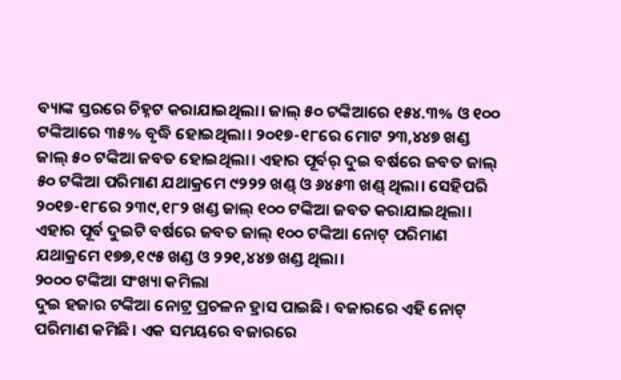ବ୍ୟାଙ୍କ ସ୍ତରରେ ଚିହ୍ନଟ କରାଯାଇଥିଲା। ଜାଲ୍ ୫୦ ଟଙ୍କିଆରେ ୧୫୪.୩% ଓ ୧୦୦ ଟଙ୍କିଆରେ ୩୫% ବୃଦ୍ଧି ହୋଇଥିଲା। ୨୦୧୭-୧୮ରେ ମୋଟ ୨୩,୪୪୭ ଖଣ୍ଡ ଜାଲ୍ ୫୦ ଟଙ୍କିଆ ଜବତ ହୋଇଥିଲା। ଏହାର ପୂର୍ବର୍ ଦୁଇ ବର୍ଷରେ ଜବତ ଜାଲ୍ ୫୦ ଟଙ୍କିଆ ପରିମାଣ ଯଥାକ୍ରମେ ୯୨୨୨ ଖଣ୍ଡ୍ ଓ ୬୪୫୩ ଖଣ୍ଡ୍ ଥିଲା। ସେହିପରି ୨୦୧୭-୧୮ରେ ୨୩୯,୧୮୨ ଖଣ୍ଡ ଜାଲ୍ ୧୦୦ ଟଙ୍କିଆ ଜବତ କରାଯାଇଥିଲା। ଏହାର ପୂର୍ବ ଦୁଇଟି ବର୍ଷରେ ଜବତ ଜାଲ୍ ୧୦୦ ଟଙ୍କିଆ ନୋଟ୍ ପରିମାଣ ଯଥାକ୍ରମେ ୧୭୭,୧୯୫ ଖଣ୍ଡ ଓ ୨୨୧,୪୪୭ ଖଣ୍ଡ ଥିଲା।
୨୦୦୦ ଟଙ୍କିଆ ସଂଖ୍ୟା କମିଲା
ଦୁଇ ହଜାର ଟଙ୍କିଆ ନୋଟ୍ର ପ୍ରଚଳନ ହ୍ରାସ ପାଇଛି। ବଜାରରେ ଏହି ନୋଟ୍ ପରିମାଣ କମିଛି। ଏକ ସମୟରେ ବଜାରରେ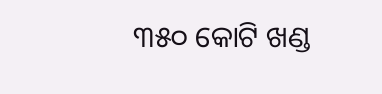୩୫୦ କୋଟି ଖଣ୍ଡ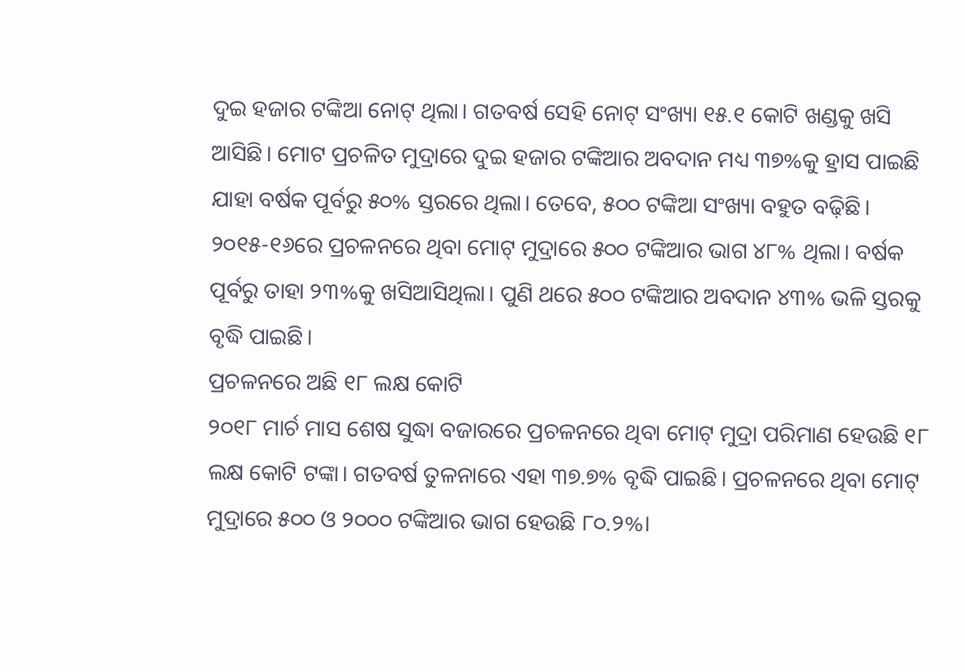ଦୁଇ ହଜାର ଟଙ୍କିଆ ନୋଟ୍ ଥିଲା। ଗତବର୍ଷ ସେହି ନୋଟ୍ ସଂଖ୍ୟା ୧୫.୧ କୋଟି ଖଣ୍ଡକୁ ଖସି ଆସିଛି। ମୋଟ ପ୍ରଚଳିତ ମୁଦ୍ରାରେ ଦୁଇ ହଜାର ଟଙ୍କିଆର ଅବଦାନ ମଧ୍ୟ ୩୭%କୁ ହ୍ରାସ ପାଇଛି ଯାହା ବର୍ଷକ ପୂର୍ବରୁ ୫୦% ସ୍ତରରେ ଥିଲା। ତେବେ, ୫୦୦ ଟଙ୍କିଆ ସଂଖ୍ୟା ବହୁତ ବଢ଼ିଛି। ୨୦୧୫-୧୬ରେ ପ୍ରଚଳନରେ ଥିବା ମୋଟ୍ ମୁଦ୍ରାରେ ୫୦୦ ଟଙ୍କିଆର ଭାଗ ୪୮% ଥିଲା। ବର୍ଷକ ପୂର୍ବରୁ ତାହା ୨୩%କୁ ଖସିଆସିଥିଲା। ପୁଣି ଥରେ ୫୦୦ ଟଙ୍କିଆର ଅବଦାନ ୪୩% ଭଳି ସ୍ତରକୁ ବୃଦ୍ଧି ପାଇଛି।
ପ୍ରଚଳନରେ ଅଛି ୧୮ ଲକ୍ଷ କୋଟି
୨୦୧୮ ମାର୍ଚ ମାସ ଶେଷ ସୁଦ୍ଧା ବଜାରରେ ପ୍ରଚଳନରେ ଥିବା ମୋଟ୍ ମୁଦ୍ରା ପରିମାଣ ହେଉଛି ୧୮ ଲକ୍ଷ କୋଟି ଟଙ୍କା। ଗତବର୍ଷ ତୁଳନାରେ ଏହା ୩୭.୭% ବୃଦ୍ଧି ପାଇଛି। ପ୍ରଚଳନରେ ଥିବା ମୋଟ୍ ମୁଦ୍ରାରେ ୫୦୦ ଓ ୨୦୦୦ ଟଙ୍କିଆର ଭାଗ ହେଉଛି ୮୦.୨%।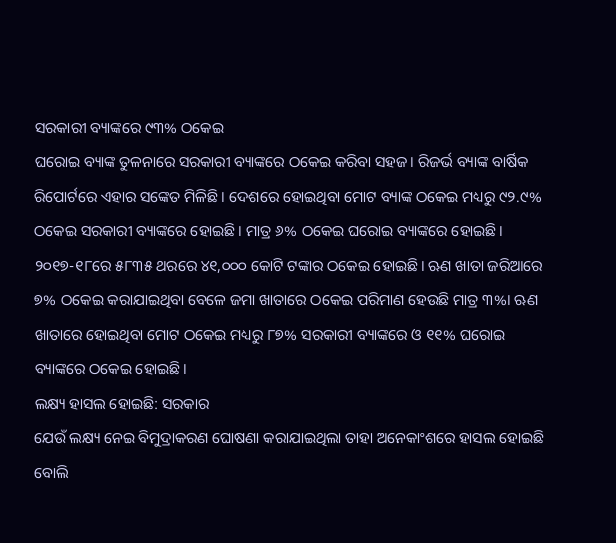ସରକାରୀ ବ୍ୟାଙ୍କରେ ୯୩% ଠକେଇ
ଘରୋଇ ବ୍ୟାଙ୍କ ତୁଳନାରେ ସରକାରୀ ବ୍ୟାଙ୍କରେ ଠକେଇ କରିବା ସହଜ। ରିଜର୍ଭ ବ୍ୟାଙ୍କ ବାର୍ଷିକ ରିପୋର୍ଟରେ ଏହାର ସଙ୍କେତ ମିଳିଛି। ଦେଶରେ ହୋଇଥିବା ମୋଟ ବ୍ୟାଙ୍କ ଠକେଇ ମଧ୍ୟରୁ ୯୨.୯% ଠକେଇ ସରକାରୀ ବ୍ୟାଙ୍କରେ ହୋଇଛି। ମାତ୍ର ୬% ଠକେଇ ଘରୋଇ ବ୍ୟାଙ୍କରେ ହୋଇଛି। ୨୦୧୭-୧୮ରେ ୫୮୩୫ ଥରରେ ୪୧,୦୦୦ କୋଟି ଟଙ୍କାର ଠକେଇ ହୋଇଛି। ଋଣ ଖାତା ଜରିଆରେ ୭% ଠକେଇ କରାଯାଇଥିବା ବେଳେ ଜମା ଖାତାରେ ଠକେଇ ପରିମାଣ ହେଉଛି ମାତ୍ର ୩%। ଋଣ ଖାତାରେ ହୋଇଥିବା ମୋଟ ଠକେଇ ମଧ୍ୟରୁ ୮୭% ସରକାରୀ ବ୍ୟାଙ୍କରେ ଓ ୧୧% ଘରୋଇ ବ୍ୟାଙ୍କରେ ଠକେଇ ହୋଇଛି।
ଲକ୍ଷ୍ୟ ହାସଲ ହୋଇଛି: ସରକାର
ଯେଉଁ ଲକ୍ଷ୍ୟ ନେଇ ବିମୁଦ୍ରାକରଣ ଘୋଷଣା କରାଯାଇଥିଲା ତାହା ଅନେକାଂଶରେ ହାସଲ ହୋଇଛି ବୋଲି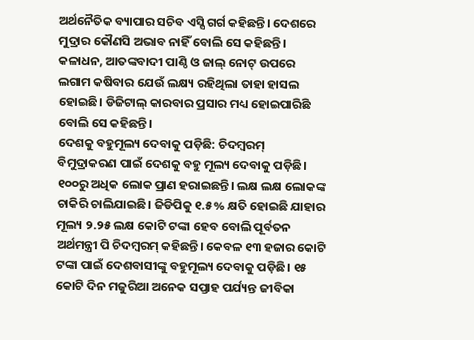ଅର୍ଥନୈତିକ ବ୍ୟାପାର ସଚିବ ଏସ୍ସି ଗର୍ଗ କହିଛନ୍ତି। ଦେଶରେ ମୁଦ୍ରାର କୌଣସି ଅଭାବ ନାହିଁ ବୋଲି ସେ କହିଛନ୍ତି। କଳାଧନ, ଆତଙ୍କବାଦୀ ପାଣ୍ଠି ଓ ଜାଲ୍ ନୋଟ୍ ଉପରେ ଲଗାମ କଷିବାର ଯେଉଁ ଲକ୍ଷ୍ୟ ରହିଥିଲା ତାହା ହାସଲ ହୋଇଛି। ଡିଜିଟାଲ୍ କାରବାର ପ୍ରସାର ମଧ୍ୟ ହୋଇପାରିଛି ବୋଲି ସେ କହିଛନ୍ତି।
ଦେଶକୁ ବହୁମୂଲ୍ୟ ଦେବାକୁ ପଡ଼ିଛି: ଚିଦମ୍ବରମ୍
ବିମୁଦ୍ରାକରଣ ପାଇଁ ଦେଶକୁ ବହୁ ମୂଲ୍ୟ ଦେବାକୁ ପଡ଼ିଛି। ୧୦୦ରୁ ଅଧିକ ଲୋକ ପ୍ରାଣ ହରାଇଛନ୍ତି। ଲକ୍ଷ ଲକ୍ଷ ଲୋକଙ୍କ ଚାକିରି ଚାଲିଯାଇଛି। ଜିଡିପିକୁ ୧.୫% କ୍ଷତି ହୋଇଛି ଯାହାର ମୂଲ୍ୟ ୨.୨୫ ଲକ୍ଷ କୋଟି ଟଙ୍କା ହେବ ବୋଲି ପୂର୍ବତନ ଅର୍ଥମନ୍ତ୍ରୀ ପି ଚିଦମ୍ବରମ୍ କହିଛନ୍ତି। କେବଳ ୧୩ ହଜାର କୋଟି ଟଙ୍କା ପାଇଁ ଦେଶବାସୀଙ୍କୁ ବହୁମୂଲ୍ୟ ଦେବାକୁ ପଡ଼ିଛି। ୧୫ କୋଟି ଦିନ ମଜୁରିଆ ଅନେକ ସପ୍ତାହ ପର୍ଯ୍ୟନ୍ତ ଜୀବିକା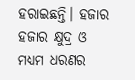ହରାଇଛନ୍ତି। ହଜାର ହଜାର କ୍ଷୁଦ୍ର ଓ ମଧ୍ୟମ ଧରଣର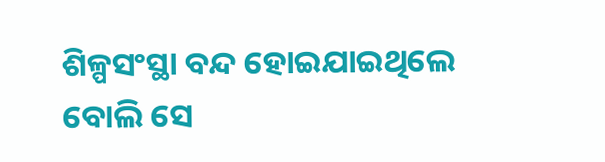ଶିଳ୍ପସଂସ୍ଥା ବନ୍ଦ ହୋଇଯାଇଥିଲେ ବୋଲି ସେ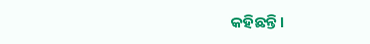କହିଛନ୍ତି।